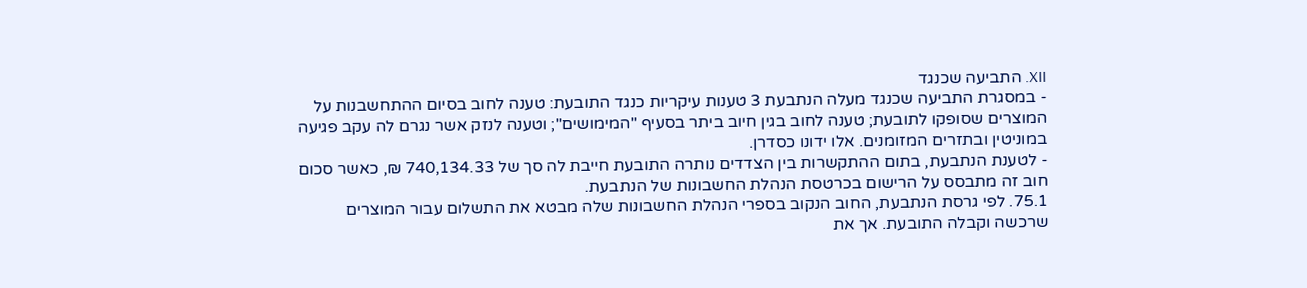XII. התביעה שכנגד
- במסגרת התביעה שכנגד מעלה הנתבעת 3 טענות עיקריות כנגד התובעת: טענה לחוב בסיום ההתחשבנות על המוצרים שסופקו לתובעת; טענה לחוב בגין חיוב ביתר בסעיף "המימושים"; וטענה לנזק אשר נגרם לה עקב פגיעה במוניטין ובתזרים המזומנים. אלו ידונו כסדרן.
- לטענת הנתבעת, בתום ההתקשרות בין הצדדים נותרה התובעת חייבת לה סך של 740,134.33 ₪, כאשר סכום חוב זה מתבסס על הרישום בכרטסת הנהלת החשבונות של הנתבעת.
75.1. לפי גרסת הנתבעת, החוב הנקוב בספרי הנהלת החשבונות שלה מבטא את התשלום עבור המוצרים שרכשה וקבלה התובעת. אך את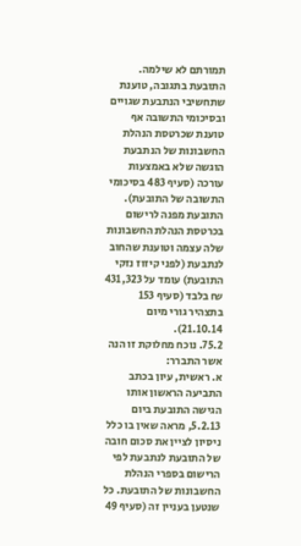תמורתם לא שילמה.
התובעת בתגובה, טוענת שתחשיבי הנתבעת שגויים ובסיכומי התשובה אף טוענת שכרטסת הנהלת החשבונות של הנתבעת הוגשה שלא באמצעות עורכה (סעיף 483 בסיכומי התשובה של התובעת). התובעת מפנה לרישום בכרטסת הנהלת החשבונות שלה עצמה וטוענת שהחוב לנתבעת (לפני קיזוז נזקי התובעת) עומד על 431,323 ₪ בלבד (סעיף 153 בתצהיר גורי מיום 21.10.14).
75.2. נוכח מחלוקת זו הנה אשר התברר:
א. ראשית, עיון בכתב התביעה הראשון אותו הגישה התובעת ביום 5.2.13, מראה שאין בו כלל ניסיון לציין את סכום חובה של התובעת לנתבעת לפי הרישום בספרי הנהלת החשבונות של התובעת. כל שנטען בעניין זה (סעיף 49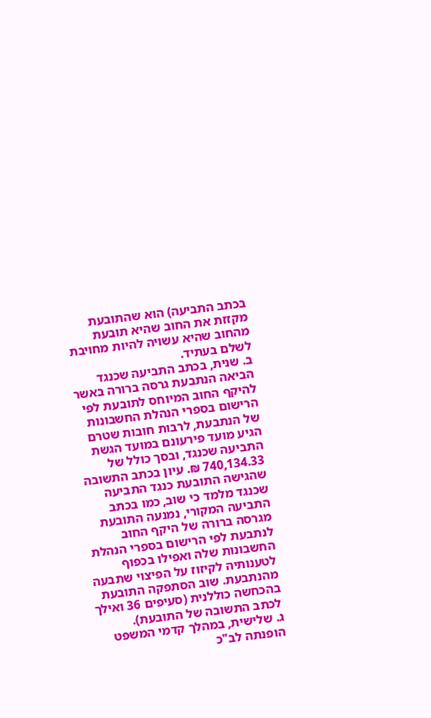בכתב התביעה) הוא שהתובעת מקזזת את החוב שהיא תובעת מהחוב שהיא עשויה להיות מחויבת לשלם בעתיד.
ב. שנית, בכתב התביעה שכנגד הביאה הנתבעת גרסה ברורה באשר להיקף החוב המיוחס לתובעת לפי הרישום בספרי הנהלת החשבונות של הנתבעת, לרבות חובות שטרם הגיע מועד פירעונם במועד הגשת התביעה שכנגד, ובסך כולל של 740,134.33 ₪. עיון בכתב התשובה שהגישה התובעת כנגד התביעה שכנגד מלמד כי שוב, כמו בכתב התביעה המקורי, נמנעה התובעת מגרסה ברורה של היקף החוב לנתבעת לפי הרישום בספרי הנהלת החשבונות שלה ואפילו בכפוף לטענותיה לקיזוז על הפיצוי שתבעה מהנתבעת. שוב הסתפקה התובעת בהכחשה כוללנית (סעיפים 36 ואילך לכתב התשובה של התובעת).
ג. שלישית, במהלך קדמי המשפט הופנתה לב"כ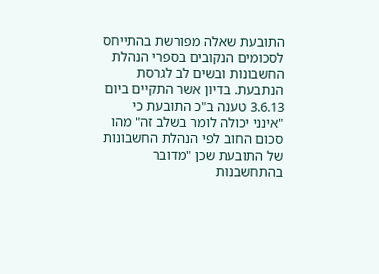התובעת שאלה מפורשת בהתייחס לסכומים הנקובים בספרי הנהלת החשבונות ובשים לב לגרסת הנתבעת. בדיון אשר התקיים ביום 3.6.13 טענה ב"כ התובעת כי "אינני יכולה לומר בשלב זה" מהו סכום החוב לפי הנהלת החשבונות של התובעת שכן "מדובר בהתחשבנות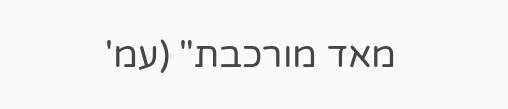מאד מורכבת" (עמ'